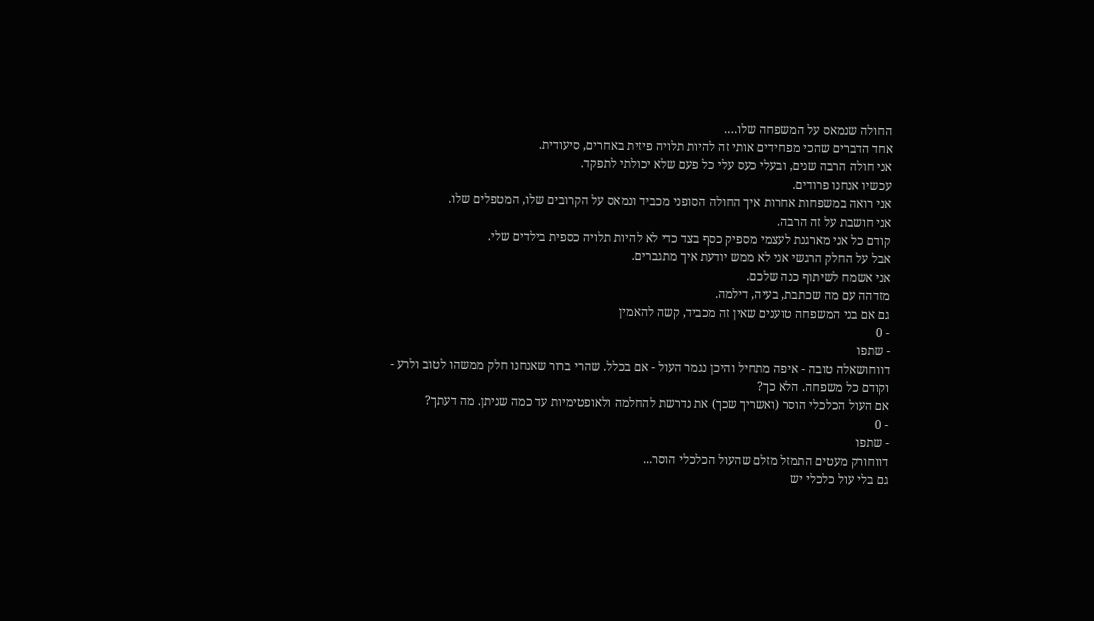החולה שנמאס על המשפחה שלו….
אחד הדברים שהכי מפחידים אותי זה להיות תלויה פיזית באחרים, סיעודית.
אני חולה הרבה שנים, ובעלי כעס עלי כל פעם שלא יכולתי לתפקד.
עכשיו אנחנו פרודים.
אני רואה במשפחות אחרות איך החולה הסופני מכביד ונמאס על הקרובים שלו, המטפלים שלו.
אני חושבת על זה הרבה.
קודם כל אני מארגנת לעצמי מספיק כסף בצד כדי לא להיות תלויה כספית בילדים שלי.
אבל על החלק הרגשי אני לא ממש יודעת איך מתגברים.
אני אשמח לשיתוף כנה שלכם.
מזדהה עם מה שכתבת, בעיה, דילמה.
גם אם בני המשפחה טוענים שאין זה מכביד, קשה להאמין
- 0
- שתפו
דווחושאלה טובה - איפה מתחיל והיכן נגמר העול - אם בכלל. שהרי ברור שאנחנו חלק ממשהו לטוב ולרע - וקודם כל משפחה. הלא כך?
אם העול הכלכלי הוסר (ואשריך שכך) את נדרשת להחלמה ולאופטימיות עד כמה שניתן. מה דעתך?
- 0
- שתפו
דווחורק מעטים התמזל מזלם שהעול הכלכלי הוסר...
גם בלי עול כלכלי יש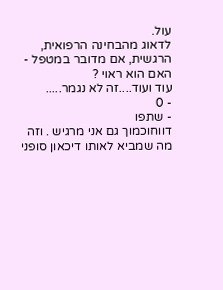עול.
לדאוג מהבחינה הרפואית, הרגשית, אם מדובר במטפל - האם הוא ראוי ?
עוד ועוד....זה לא נגמר.....
- 0
- שתפו
דווחוכמוך גם אני מרגיש . וזה מה שמביא לאותו דיכאון סופני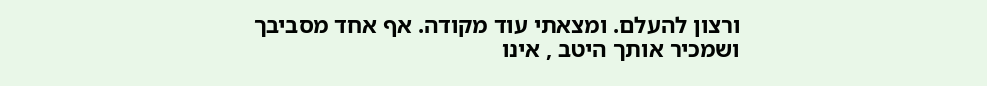ורצון להעלם. ומצאתי עוד מקודה. אף אחד מסביבך ושמכיר אותך היטב , אינו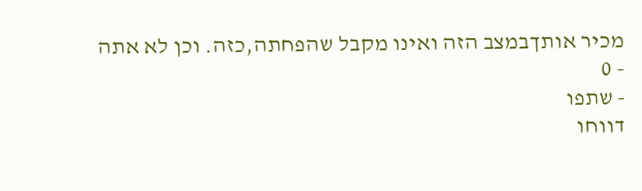מכיר אותךבמצב הזה ואינו מקבל שהפחתה,כזה. וכן לא אתה
- 0
- שתפו
דווחו